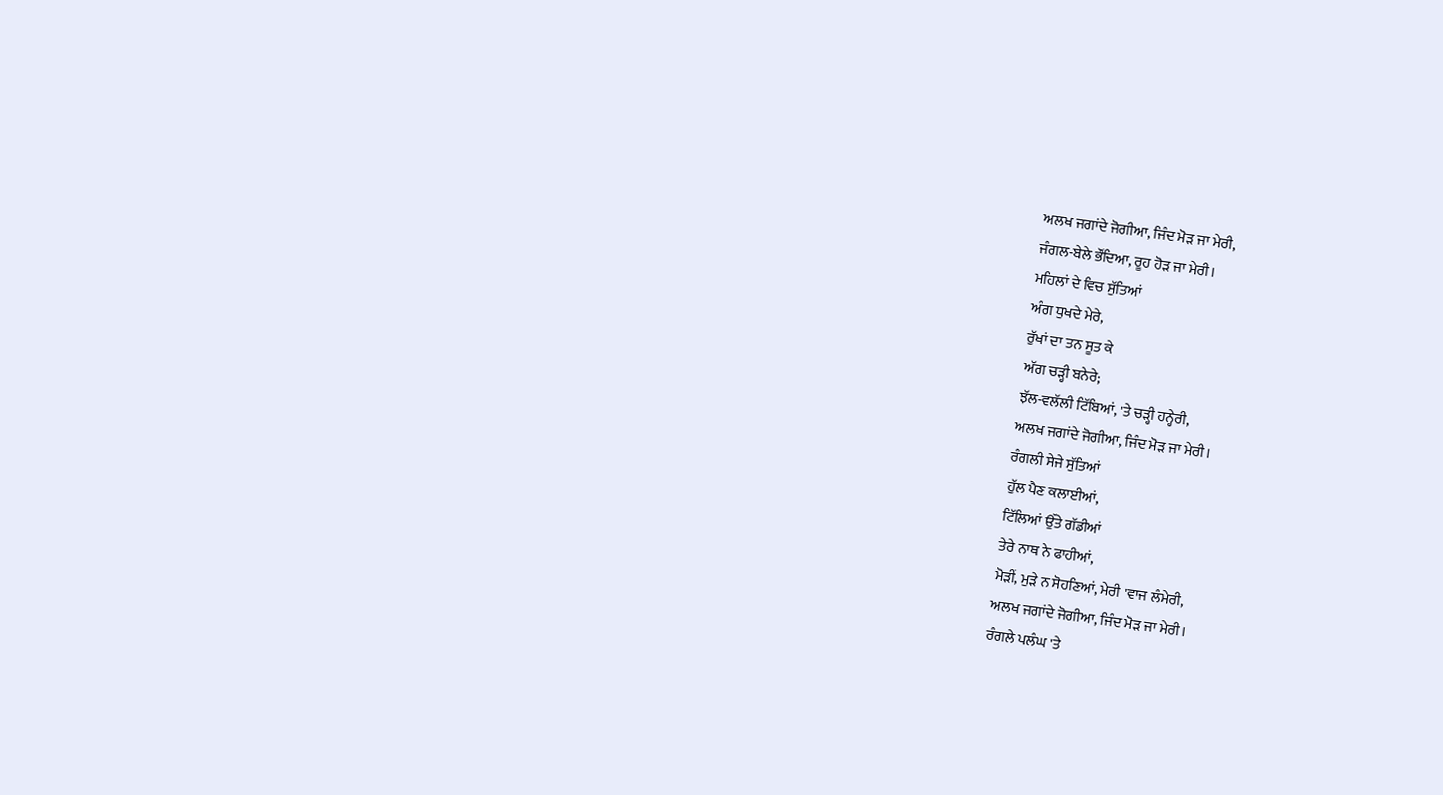ਅਲਖ ਜਗਾਂਦੇ ਜੋਗੀਆ, ਜਿੰਦ ਮੋੜ ਜਾ ਮੇਰੀ,
ਜੰਗਲ-ਬੇਲੇ ਭੌਂਦਿਆ, ਰੂਹ ਹੋੜ ਜਾ ਮੇਰੀ।
ਮਹਿਲਾਂ ਦੇ ਵਿਚ ਸੁੱਤਿਆਂ
ਅੰਗ ਧੁਖਦੇ ਮੇਰੇ,
ਰੁੱਖਾਂ ਦਾ ਤਨ ਸੂਤ ਕੇ
ਅੱਗ ਚੜ੍ਹੀ ਬਨੇਰੇ;
ਝੱਲ-ਵਲੱਲੀ ਟਿੱਬਿਆਂ, 'ਤੇ ਚੜ੍ਹੀ ਹਨ੍ਹੇਰੀ,
ਅਲਖ ਜਗਾਂਦੇ ਜੋਗੀਆ, ਜਿੰਦ ਮੋੜ ਜਾ ਮੇਰੀ।
ਰੰਗਲੀ ਸੇਜੇ ਸੁੱਤਿਆਂ
ਹੁੱਲ ਪੈਣ ਕਲਾਈਆਂ,
ਟਿੱਲਿਆਂ ਉੱਤੇ ਗੱਡੀਆਂ
ਤੇਰੇ ਨਾਥ ਨੇ ਫਾਹੀਆਂ,
ਮੋੜੀਂ, ਮੁੜੇ ਨ ਸੋਹਣਿਆਂ, ਮੇਰੀ 'ਵਾਜ ਲੰਮੇਰੀ,
ਅਲਖ ਜਗਾਂਦੇ ਜੋਗੀਆ, ਜਿੰਦ ਮੋੜ ਜਾ ਮੇਰੀ।
ਰੰਗਲੇ ਪਲੰਘ 'ਤੇ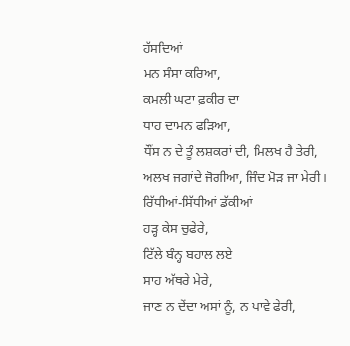ਹੱਸਦਿਆਂ
ਮਨ ਸੰਸਾ ਕਰਿਆ,
ਕਮਲੀ ਘਟਾ ਫ਼ਕੀਰ ਦਾ
ਧਾਹ ਦਾਮਨ ਫੜਿਆ,
ਧੌਂਸ ਨ ਦੇ ਤੂੰ ਲਸ਼ਕਰਾਂ ਦੀ, ਮਿਲਖ ਹੈ ਤੇਰੀ,
ਅਲਖ ਜਗਾਂਦੇ ਜੋਗੀਆ, ਜਿੰਦ ਮੋੜ ਜਾ ਮੇਰੀ।
ਰਿੱਧੀਆਂ-ਸਿੱਧੀਆਂ ਡੱਕੀਆਂ
ਹੜ੍ਹ ਕੇਸ ਚੁਫੇਰੇ,
ਟਿੱਲੇ ਬੰਨ੍ਹ ਬਹਾਲ ਲਏ
ਸਾਹ ਅੱਥਰੇ ਮੇਰੇ,
ਜਾਣ ਨ ਦੇਂਦਾ ਅਸਾਂ ਨੂੰ, ਨ ਪਾਵੇ ਫੇਰੀ,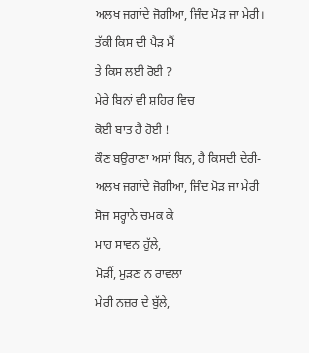ਅਲਖ ਜਗਾਂਦੇ ਜੋਗੀਆ, ਜਿੰਦ ਮੋੜ ਜਾ ਮੇਰੀ।
ਤੱਕੀ ਕਿਸ ਦੀ ਪੈੜ ਮੈਂ
ਤੇ ਕਿਸ ਲਈ ਰੋਈ ?
ਮੇਰੇ ਬਿਨਾਂ ਵੀ ਸ਼ਹਿਰ ਵਿਚ
ਕੋਈ ਬਾਤ ਹੈ ਹੋਈ !
ਕੌਣ ਬਉਰਾਣਾ ਅਸਾਂ ਬਿਨ, ਹੈ ਕਿਸਦੀ ਦੇਰੀ-
ਅਲਖ ਜਗਾਂਦੇ ਜੋਗੀਆ, ਜਿੰਦ ਮੋੜ ਜਾ ਮੇਰੀ
ਸੋਜ ਸਰ੍ਹਾਨੇ ਚਮਕ ਕੇ
ਮਾਹ ਸਾਵਨ ਹੁੱਲੇ,
ਮੋੜੀਂ, ਮੁੜਣ ਨ ਰਾਵਲਾ
ਮੇਰੀ ਨਜ਼ਰ ਦੇ ਬੁੱਲੇ,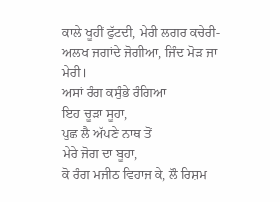ਕਾਲੇ ਖੂਹੀਂ ਫੁੱਟਦੀ, ਮੇਰੀ ਲਗਰ ਕਚੇਰੀ-
ਅਲਖ ਜਗਾਂਦੇ ਜੋਗੀਆ, ਜਿੰਦ ਮੋੜ ਜਾ ਮੇਰੀ।
ਅਸਾਂ ਰੰਗ ਕਸੁੰਭੇ ਰੰਗਿਆ
ਇਹ ਚੂੜਾ ਸੂਹਾ,
ਪੁਛ ਲੈ ਅੱਪਣੇ ਨਾਥ ਤੋਂ
ਮੇਰੇ ਜੋਗ ਦਾ ਬੂਹਾ,
ਕੋ ਰੰਗ ਮਜੀਠ ਵਿਹਾਜ ਕੇ, ਲੌ ਰਿਸ਼ਮ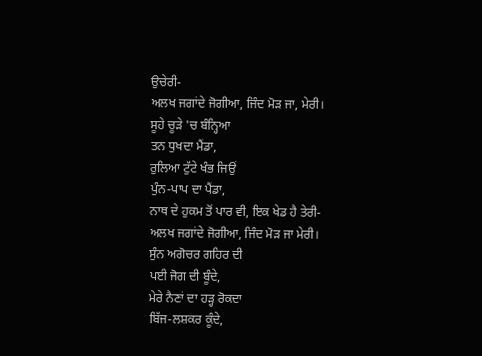ਉਚੇਰੀ-
ਅਲਖ ਜਗਾਂਦੇ ਜੋਗੀਆ, ਜਿੰਦ ਮੋੜ ਜਾ, ਮੇਰੀ।
ਸੂਹੇ ਚੂੜੇ 'ਚ ਬੰਨ੍ਹਿਆ
ਤਨ ਧੁਖਦਾ ਮੈਂਡਾ,
ਰੁਲਿਆ ਟੁੱਟੇ ਖੰਭ ਜਿਉਂ
ਪੁੰਨ-ਪਾਪ ਦਾ ਪੈਂਡਾ,
ਨਾਥ ਦੇ ਹੁਕਮ ਤੋਂ ਪਾਰ ਵੀ, ਇਕ ਖੇਡ ਹੈ ਤੇਰੀ-
ਅਲਖ ਜਗਾਂਦੇ ਜੋਗੀਆ, ਜਿੰਦ ਮੋੜ ਜਾ ਮੇਰੀ।
ਸੁੰਨ ਅਗੋਚਰ ਗਹਿਰ ਦੀ
ਪਈ ਜੋਗ ਦੀ ਬੂੰਦੇ,
ਮੇਰੇ ਨੈਣਾਂ ਦਾ ਹੜ੍ਹ ਰੋਕਦਾ
ਬਿੱਜ-ਲਸ਼ਕਰ ਕੂੰਦੇ,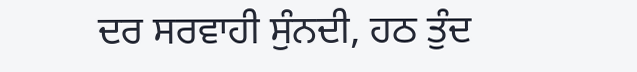ਦਰ ਸਰਵਾਹੀ ਸੁੰਨਦੀ, ਹਠ ਤੁੰਦ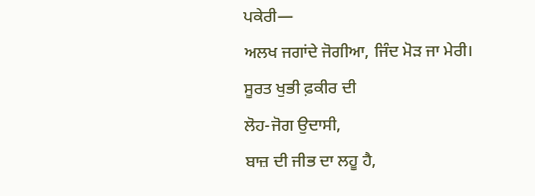ਪਕੇਰੀ—
ਅਲਖ ਜਗਾਂਦੇ ਜੋਗੀਆ, ਜਿੰਦ ਮੋੜ ਜਾ ਮੇਰੀ।
ਸੂਰਤ ਖੁਭੀ ਫ਼ਕੀਰ ਦੀ
ਲੋਹ-ਜੋਗ ਉਦਾਸੀ,
ਬਾਜ਼ ਦੀ ਜੀਭ ਦਾ ਲਹੂ ਹੈ,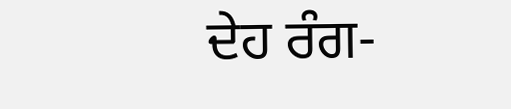ਦੇਹ ਰੰਗ-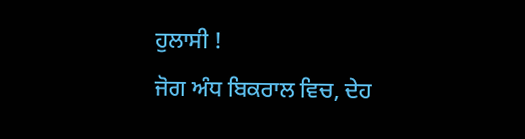ਹੁਲਾਸੀ !
ਜੋਗ ਅੰਧ ਬਿਕਰਾਲ ਵਿਚ, ਦੇਹ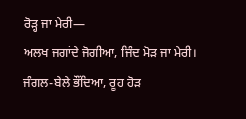ਰੋੜ੍ਹ ਜਾ ਮੇਰੀ—
ਅਲਖ ਜਗਾਂਦੇ ਜੋਗੀਆ, ਜਿੰਦ ਮੋੜ ਜਾ ਮੇਰੀ।
ਜੰਗਲ-ਬੇਲੇ ਭੌਂਦਿਆ, ਰੂਹ ਹੋੜ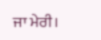ਜਾ ਮੇਰੀ।